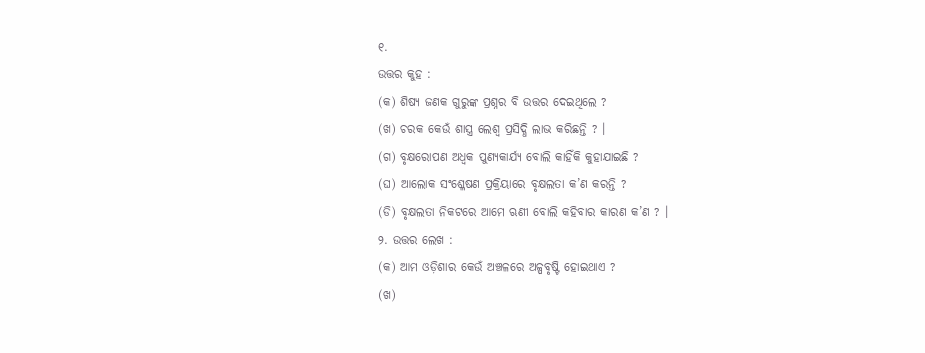୧.
ଉତ୍ତର କୁହ :
(କ) ଶିଷ୍ୟ ଜଣକ ଗୁରୁଙ୍କ ପ୍ରଶ୍ନର ବି ଉତ୍ତର ଦେଇଥିଲେ ?
(ଖ) ଚରକ କେଉଁ ଶାସ୍ତ୍ର ଲେଶ୍ୱ ପ୍ରସିଦ୍ଧି ଲାଭ କରିଛନ୍ତି ? ।
(ଗ) ବୃକ୍ଷରୋପଣ ଅଧ୍ବକ ପୁଣ୍ୟକାର୍ଯ୍ୟ ବୋଲି କାହିଁକି କୁହାଯାଇଛି ?
(ଘ) ଆଲୋକ ସଂଶ୍ଳେଷଣ ପ୍ରକ୍ରିୟାରେ ବୃକ୍ଷଲତା କ’ଣ କରନ୍ତି ?
(ଡି) ବୃକ୍ଷଲତା ନିକଟରେ ଆମେ ଋଣୀ ବୋଲି କହିବାର କାରଣ କ’ଣ ? ।
୨. ଉତ୍ତର ଲେଖ :
(କ) ଆମ ଓଡ଼ିଶାର କେଉଁ ଅଞ୍ଚଳରେ ଅଳ୍ପବୃଷ୍ଟି ହୋଇଥାଏ ?
(ଖ)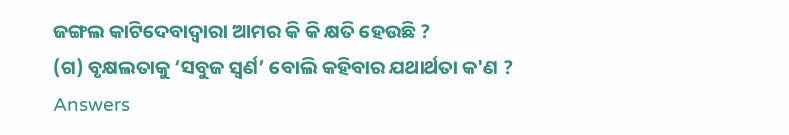ଜଙ୍ଗଲ କାଟିଦେବାଦ୍ୱାରା ଆମର କି କି କ୍ଷତି ହେଉଛି ?
(ଗ) ବୃକ୍ଷଲତାକୁ ‘ସବୁଜ ସ୍ଵର୍ଣ’ ବୋଲି କହିବାର ଯଥାର୍ଥତା କ'ଣ ?
Answers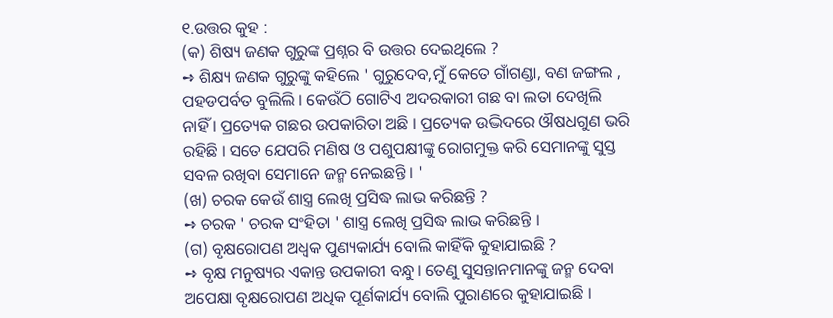୧.ଉତ୍ତର କୁହ :
(କ) ଶିଷ୍ୟ ଜଣକ ଗୁରୁଙ୍କ ପ୍ରଶ୍ନର ବି ଉତ୍ତର ଦେଇଥିଲେ ?
➺ ଶିକ୍ଷ୍ୟ ଜଣକ ଗୁରୁଙ୍କୁ କହିଲେ ' ଗୁରୁଦେବ,ମୁଁ କେତେ ଗାଁଗଣ୍ଡା, ବଣ ଜଙ୍ଗଲ , ପହଡପର୍ବତ ବୁଲିଲି । କେଉଁଠି ଗୋଟିଏ ଅଦରକାରୀ ଗଛ ବା ଲତା ଦେଖିଲି ନାହିଁ । ପ୍ରତ୍ୟେକ ଗଛର ଉପକାରିତା ଅଛି । ପ୍ରତ୍ୟେକ ଉଦ୍ଭିଦରେ ଔଷଧଗୁଣ ଭରି ରହିଛି । ସତେ ଯେପରି ମଣିଷ ଓ ପଶୁପକ୍ଷୀଙ୍କୁ ରୋଗମୁକ୍ତ କରି ସେମାନଙ୍କୁ ସୁସ୍ତ ସବଳ ରଖିବା ସେମାନେ ଜନ୍ମ ନେଇଛନ୍ତି । '
(ଖ) ଚରକ କେଉଁ ଶାସ୍ତ୍ର ଲେଖି ପ୍ରସିଦ୍ଧ ଲାଭ କରିଛନ୍ତି ?
➺ ଚରକ ' ଚରକ ସଂହିତା ' ଶାସ୍ତ୍ର ଲେଖି ପ୍ରସିଦ୍ଧ ଲାଭ କରିଛନ୍ତି ।
(ଗ) ବୃକ୍ଷରୋପଣ ଅଧ୍ବକ ପୁଣ୍ୟକାର୍ଯ୍ୟ ବୋଲି କାହିଁକି କୁହାଯାଇଛି ?
➺ ବୃକ୍ଷ ମନୁଷ୍ୟର ଏକାନ୍ତ ଉପକାରୀ ବନ୍ଧୁ। ତେଣୁ ସୁସନ୍ତାନମାନଙ୍କୁ ଜନ୍ମ ଦେବା ଅପେକ୍ଷା ବୃକ୍ଷରୋପଣ ଅଧିକ ପୂର୍ଣକାର୍ଯ୍ୟ ବୋଲି ପୁରାଣରେ କୁହାଯାଇଛି ।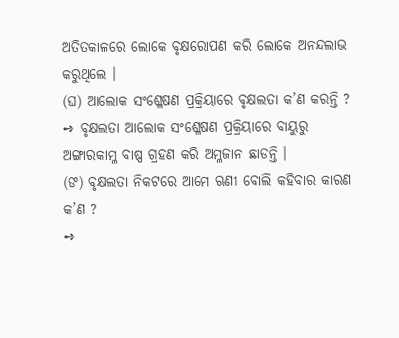ଅତିତକାଳରେ ଲୋକେ ବୃକ୍ଷରୋପଣ କରି ଲୋକେ ଅନନ୍ଦଲାଭ କରୁଥିଲେ ।
(ଘ) ଆଲୋକ ସଂଶ୍ଳେଷଣ ପ୍ରକ୍ରିୟାରେ ବୃକ୍ଷଲତା କ’ଣ କରନ୍ତି ?
➺ ବୃକ୍ଷଲତା ଆଲୋକ ସଂଶ୍ଳେଷଣ ପ୍ରକ୍ରିୟାରେ ବାୟୁରୁ ଅଙ୍ଗାରକାମ୍ଳ ବାଷ୍ପ ଗ୍ରହଣ କରି ଅମ୍ଳଜାନ ଛାଡନ୍ତି ।
(ଙ) ବୃକ୍ଷଲତା ନିକଟରେ ଆମେ ଋଣୀ ବୋଲି କହିବାର କାରଣ କ’ଣ ?
➺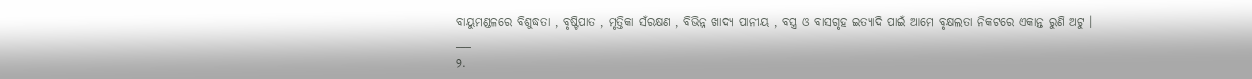ବାୟୁମଣ୍ଡଳରେ ବିଶୁଦ୍ଧତା , ବୃଷ୍ଟିପାତ , ମୃତ୍ତିକା ସଁରକ୍ଷଣ , ବିଭିନ୍ନ ଖାଦ୍ୟ ପାନୀୟ , ବସ୍ତ୍ର ଓ ବାସଗୃହ ଇତ୍ୟାଦି ପାଇଁ ଆମେ ବୃକ୍ଷଲତା ନିକଟରେ ଏକାନ୍ତ ରୁଣି ଅଟୁ ।
___
୨.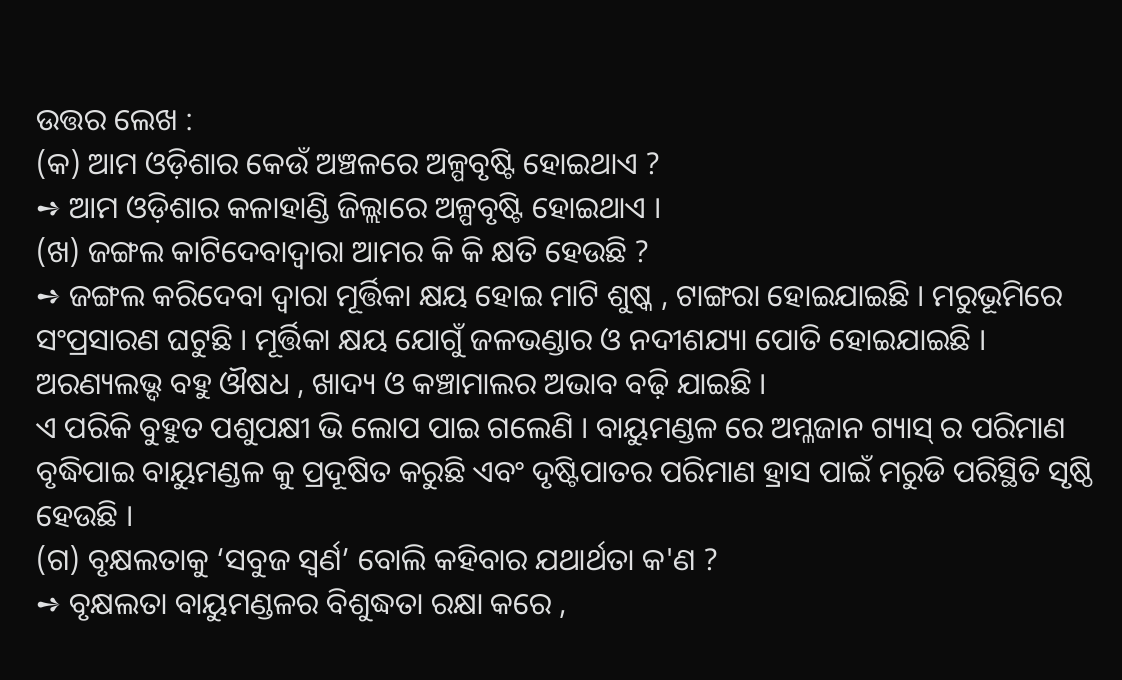ଉତ୍ତର ଲେଖ :
(କ) ଆମ ଓଡ଼ିଶାର କେଉଁ ଅଞ୍ଚଳରେ ଅଳ୍ପବୃଷ୍ଟି ହୋଇଥାଏ ?
➺ ଆମ ଓଡ଼ିଶାର କଳାହାଣ୍ଡି ଜିଲ୍ଲାରେ ଅଳ୍ପବୃଷ୍ଟି ହୋଇଥାଏ ।
(ଖ) ଜଙ୍ଗଲ କାଟିଦେବାଦ୍ୱାରା ଆମର କି କି କ୍ଷତି ହେଉଛି ?
➺ ଜଙ୍ଗଲ କରିଦେବା ଦ୍ଵାରା ମୂର୍ତ୍ତିକା କ୍ଷୟ ହୋଇ ମାଟି ଶୁଷ୍କ , ଟାଙ୍ଗରା ହୋଇଯାଇଛି । ମରୁଭୂମିରେ ସଂପ୍ରସାରଣ ଘଟୁଛି । ମୂର୍ତ୍ତିକା କ୍ଷୟ ଯୋଗୁଁ ଜଳଭଣ୍ଡାର ଓ ନଦୀଶଯ୍ୟା ପୋତି ହୋଇଯାଇଛି । ଅରଣ୍ୟଲଭ୍ଦ ବହୁ ଔଷଧ , ଖାଦ୍ୟ ଓ କଞ୍ଚାମାଲର ଅଭାବ ବଢ଼ି ଯାଇଛି ।
ଏ ପରିକି ବୁହୁତ ପଶୁପକ୍ଷୀ ଭି ଲୋପ ପାଇ ଗଲେଣି । ବାୟୁମଣ୍ଡଳ ରେ ଅମ୍ଳଜାନ ଗ୍ୟାସ୍ ର ପରିମାଣ ବୃଦ୍ଧିପାଇ ବାୟୁମଣ୍ଡଳ କୁ ପ୍ରଦୂଷିତ କରୁଛି ଏବଂ ଦୃଷ୍ଟିପାତର ପରିମାଣ ହ୍ରାସ ପାଇଁ ମରୁଡି ପରିସ୍ଥିତି ସୃଷ୍ଠି ହେଉଛି ।
(ଗ) ବୃକ୍ଷଲତାକୁ ‘ସବୁଜ ସ୍ଵର୍ଣ’ ବୋଲି କହିବାର ଯଥାର୍ଥତା କ'ଣ ?
➺ ବୃକ୍ଷଲତା ବାୟୁମଣ୍ଡଳର ବିଶୁଦ୍ଧତା ରକ୍ଷା କରେ ,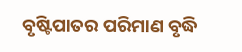ବୃଷ୍ଟିପାତର ପରିମାଣ ବୃଦ୍ଧି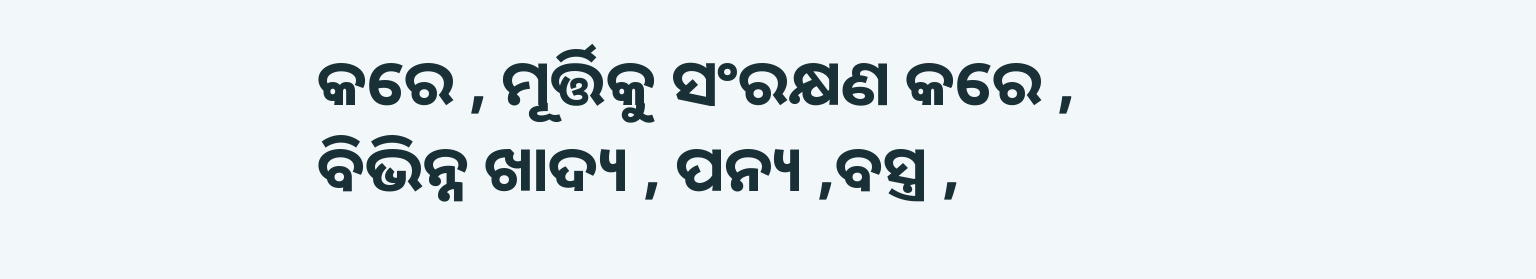କରେ , ମୂର୍ତ୍ତିକୁ ସଂରକ୍ଷଣ କରେ , ବିଭିନ୍ନ ଖାଦ୍ୟ , ପନ୍ୟ ,ବସ୍ତ୍ର ,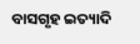ବାସଗୃହ ଇତ୍ୟାଦି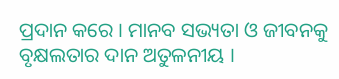ପ୍ରଦାନ କରେ । ମାନବ ସଭ୍ୟତା ଓ ଜୀବନକୁ ବୃକ୍ଷଲତାର ଦାନ ଅତୁଳନୀୟ ।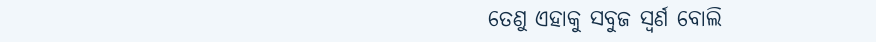ତେଣୁ ଏହାକୁ ସବୁଜ ସ୍ଵର୍ଣ ବୋଲି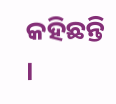କହିଛନ୍ତି ।